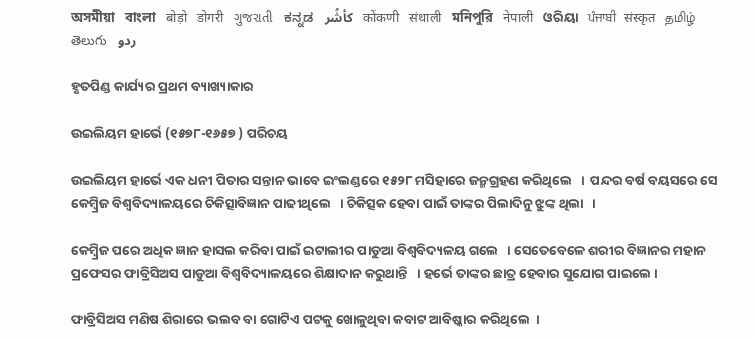অসমীয়া   বাংলা   बोड़ो   डोगरी   ગુજરાતી   ಕನ್ನಡ   كأشُر   कोंकणी   संथाली   মনিপুরি   नेपाली   ଓରିୟା   ਪੰਜਾਬੀ   संस्कृत   தமிழ்  తెలుగు   ردو

ହୃତପିଣ୍ଡ କାର୍ଯ୍ୟର ପ୍ରଥମ ବ୍ୟାଖ୍ୟାକାର

ଉଇଲିୟମ ହାର୍ଭେ (୧୫୭୮-୧୬୫୭ ) ପରିଚୟ

ଉଇଲିୟମ ହାର୍ଭେ ଏକ ଧନୀ ପିତାର ସନ୍ତାନ ଭାବେ ଇଂଲଣ୍ଡରେ ୧୫୨୮ ମସିହାରେ ଜନ୍ମଗ୍ରହଣ କରିଥିଲେ   ।  ପନ୍ଦର ବର୍ଷ ବୟସରେ ସେ କେମ୍ବ୍ରିଜ ବିଶ୍ଵବିଦ୍ୟାଳୟରେ ଚିକିତ୍ସାବିଜ୍ଞାନ ପାଢୀଥିଲେ   । ଚିକିତ୍ସକ ହେବା ପାଇଁ ତାଙ୍କର ପିଲାଦିନୁ ଝୁଙ୍କ ଥିଲା   ।

କେମ୍ବ୍ରିଜ ପରେ ଅଧିକ ଜ୍ଞାନ ହାସଲ କରିବା ପାଇଁ ଇଟାଲୀର ପାଡୁଆ ବିଶ୍ଵବିଦ୍ୟଳୟ ଗଲେ   । ସେତେବେଳେ ଶରୀର ବିଜ୍ଞାନର ମହାନ ପ୍ରଫେସର ଫାବ୍ରିସିଅସ ପାଡୁଆ ବିଶ୍ଵବିଦ୍ୟାଳୟରେ ଶିକ୍ଷାଦାନ କରୁଥାନ୍ତି   । ହର୍ଭେ ତାଙ୍କର ଛାତ୍ର ହେବାର ସୁଯୋଗ ପାଇଲେ ।

ଫାବ୍ରିସିଅସ ମଣିଷ ଶିରାରେ ଭଲବ ବା ଗୋଟିଏ ପଟକୁ ଖୋଳୁଥିବା କବାଟ ଆବିଷ୍କାର କରିଥିଲେ  ।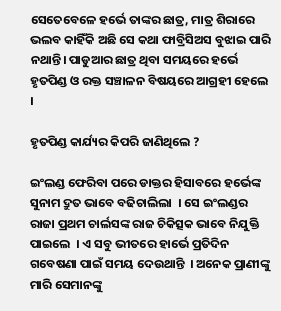ସେତେବେଳେ ହର୍ଭେ ତାଙ୍କର ଛାତ୍ର, ମାତ୍ର ଶିରାରେ ଭଲବ କାହିଁକି ଅଛି ସେ କଥା ଫାବ୍ରିସିଅସ ବୁଝାଇ ପାରି ନଥାନ୍ତି। ପାଡୁଆର ଛାତ୍ର ଥିବା ସମୟରେ ହର୍ଭେ ହୃତପିଣ୍ଡ ଓ ରକ୍ତ ସଞ୍ଚାଳନ ବିଷୟରେ ଆଗ୍ରହୀ ହେଲେ ।

ହୃତପିଣ୍ଡ କାର୍ଯ୍ୟର କିପରି ଜାଣିଥିଲେ ?

ଇଂଲଣ୍ଡ ଫେରିବା ପରେ ଡାକ୍ତର ହିସାବରେ ହର୍ଭେଙ୍କ ସୁନାମ ଦ୍ରୁତ ଭାବେ ବଢିଚାଲିଲା  । ସେ ଇଂଲଣ୍ଡର ରାଜା ପ୍ରଥମ ଚାର୍ଲସଙ୍କ ରାଜ ଚିକିତ୍ସକ ଭାବେ ନିଯୁକ୍ତି ପାଇଲେ  । ଏ ସବୁ ଭୀତରେ ହାର୍ଭେ ପ୍ରତିଦିନ ଗବେଷଣା ପାଇଁ ସମୟ ଦେଉଥାନ୍ତି  । ଅନେକ ପ୍ରାଣୀଙ୍କୁ ମାରି ସେମାନଙ୍କୁ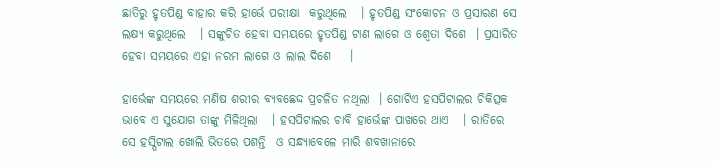ଛାତିରୁ ହୃତପିଣ୍ଡ ବାହାର କରି ହାର୍ଭେ ପରୀକ୍ଷା  କରୁଥିଲେ   । ହୃତପିଣ୍ଡ ସଂକୋଚନ ଓ ପ୍ରସାରଣ ସେ ଲକ୍ଷ୍ୟ କରୁଥିଲେ   । ସଙ୍କୁଚିତ ହେବା ସମୟରେ ହୃତପିଣ୍ଡ ଟାଣ ଲାଗେ ଓ ଶ୍ଵେତା ଦିଶେ  । ପ୍ରସାରିତ ହେବା ସମୟରେ ଏହା ନରମ ଲାଗେ ଓ ଲାଲ ଦିଶେ    ।

ହାର୍ଭେଙ୍କ ସମୟରେ ମଣିଷ ଶରୀର ବ୍ୟବଛେଦ୍ଦ ପ୍ରଚଳିତ ନଥିଲା  । ଗୋଟିଏ ହସପିଟାଲର ଚିକିତ୍ସକ ଭାବେ ଏ ସୁଯୋଗ ତାଙ୍କୁ ମିଳିଥିଲା   । ହସପିଟାଲର ଚାବି ହାର୍ଭେଙ୍କ ପାଖରେ ଥାଏ   । ରାତିରେ ସେ ହସ୍ପିଟାଲ ଖୋଲି ଭିତରେ ପଶନ୍ତି  ଓ ସନ୍ଧ୍ୟାବେଳେ ମାରି ଶବଖାନାରେ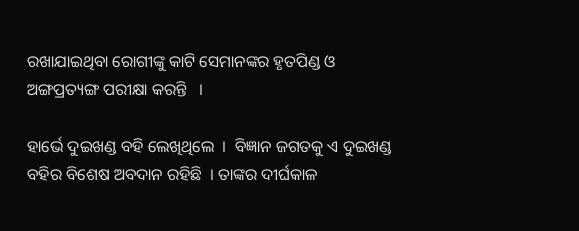ରଖାଯାଇଥିବା ରୋଗୀଙ୍କୁ କାଟି ସେମାନଙ୍କର ହୃତପିଣ୍ଡ ଓ ଅଙ୍ଗପ୍ରତ୍ୟଙ୍ଗ ପରୀକ୍ଷା କରନ୍ତି   ।

ହାର୍ଭେ ଦୁଇଖଣ୍ଡ ବହି ଲେଖିଥିଲେ  ।  ବିଜ୍ଞାନ ଜଗତକୁ ଏ ଦୁଇଖଣ୍ଡ ବହିର ବିଶେଷ ଅବଦାନ ରହିଛି  । ତାଙ୍କର ଦୀର୍ଘକାଳ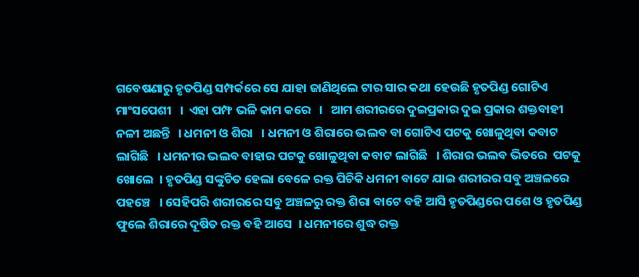ଗବେଷଣାରୁ ହୃତପିଣ୍ଡ ସମ୍ପର୍କରେ ସେ ଯାହା ଜାଣିଥିଲେ ଟାର ସାର କଥା ହେଉଛି ହୃତପିଣ୍ଡ ଗୋଟିଏ ମାଂସପେଶୀ   ।  ଏହା ପମ୍ଫ ଭଳି କାମ କରେ   ।   ଆମ ଶରୀରରେ ଦୁଇପ୍ରକାର ଦୁଇ ପ୍ରକାର ଶକ୍ତବାହୀ ନଳୀ ଅଛନ୍ତି   । ଧମନୀ ଓ ଶିରା   । ଧମନୀ ଓ ଶିରାରେ ଭଲବ ବା ଗୋଟିଏ ପଟକୁ ଖୋଳୁଥିବା କବାଟ ଲାଗିଛି   । ଧମନୀର ଭଲବ ବାହାର ପଟକୁ ଖୋଳୁଥିବା କବାଟ ଲାଗିଛି   । ଶିରାର ଭଲବ ଭିତରେ  ପଟକୁ ଖୋଲେ  । ହୃତପିଣ୍ଡ ସଙ୍କୁଚିତ ହେଲା ବେଳେ ରକ୍ତ ପିଚିକି ଧମନୀ ବାଟେ ଯାଇ ଶରୀରର ସବୁ ଅଞ୍ଚଳରେ ପହଞ୍ଚେ   । ସେହିପରି ଶରୀରରେ ସବୁ ଅଞ୍ଚଳରୁ ରକ୍ତ ଶିରା ବାଟେ ବହି ଆସି ହୃତପିଣ୍ଡରେ ପଶେ ଓ ହୃତପିଣ୍ଡ ଫୁଲେ ଶିରାରେ ଦୂଷିତ ରକ୍ତ ବହି ଆସେ  । ଧମନୀରେ ଶୁଦ୍ଧ ରକ୍ତ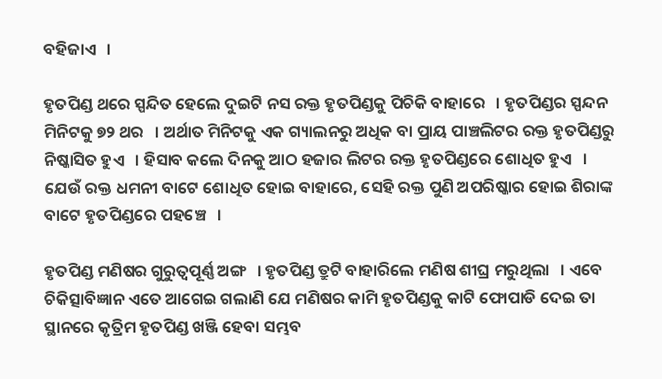ବହିଜାଏ   ।

ହୃତପିଣ୍ଡ ଥରେ ସ୍ପନ୍ଦିତ ହେଲେ ଦୁଇଟି ନସ ରକ୍ତ ହୃତପିଣ୍ଡକୁ ପିଚିକି ବାହାରେ   । ହୃତପିଣ୍ଡର ସ୍ପନ୍ଦନ ମିନିଟକୁ ୭୨ ଥର   । ଅର୍ଥାତ ମିନିଟକୁ ଏକ ଗ୍ୟାଲନରୁ ଅଧିକ ବା ପ୍ରାୟ ପାଞ୍ଚଲିଟର ରକ୍ତ ହୃତପିଣ୍ଡରୁ ନିଷ୍କାସିତ ହୁଏ   । ହିସାବ କଲେ ଦିନକୁ ଆଠ ହଜାର ଲିଟର ରକ୍ତ ହୃତପିଣ୍ଡରେ ଶୋଧିତ ହୁଏ   । ଯେଉଁ ରକ୍ତ ଧମନୀ ବାଟେ ଶୋଧିତ ହୋଇ ବାହାରେ, ସେହି ରକ୍ତ ପୁଣି ଅପରିଷ୍କାର ହୋଇ ଶିରାଙ୍କ ବାଟେ ହୃତପିଣ୍ଡରେ ପହଞ୍ଚେ   ।

ହୃତପିଣ୍ଡ ମଣିଷର ଗୁରୁତ୍ଵପୂର୍ଣ୍ଣ ଅଙ୍ଗ   । ହୃତପିଣ୍ଡ ତ୍ରୁଟି ବାହାରିଲେ ମଣିଷ ଶୀଘ୍ର ମରୁଥିଲା   । ଏବେ ଚିକିତ୍ସାବିଜ୍ଞାନ ଏତେ ଆଗେଇ ଗଲାଣି ଯେ ମଣିଷର କାମି ହୃତପିଣ୍ଡକୁ କାଟି ଫୋପାଡି ଦେଇ ତା ସ୍ଥାନରେ କୃତ୍ରିମ ହୃତପିଣ୍ଡ ଖଞ୍ଜି ହେବା ସମ୍ଭବ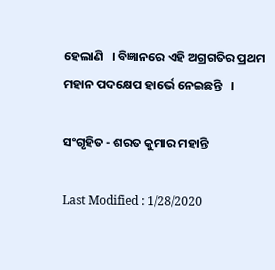ହେଲାଣି   । ବିଜ୍ଞାନରେ ଏହି ଅଗ୍ରଗତିର ପ୍ରଥମ ମହାନ ପଦକ୍ଷେପ ହାର୍ଭେ ନେଇଛନ୍ତି   ।

ସଂଗୃହିତ - ଶରତ କୁମାର ମହାନ୍ତି

Last Modified : 1/28/2020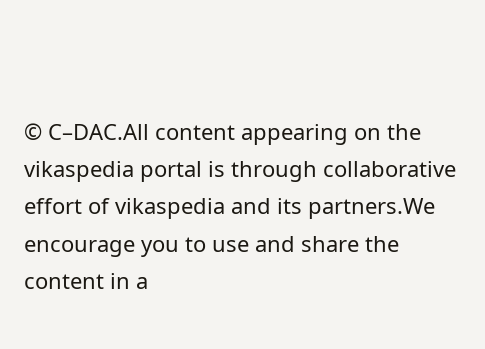© C–DAC.All content appearing on the vikaspedia portal is through collaborative effort of vikaspedia and its partners.We encourage you to use and share the content in a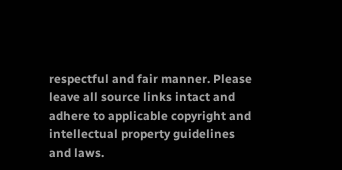respectful and fair manner. Please leave all source links intact and adhere to applicable copyright and intellectual property guidelines and laws.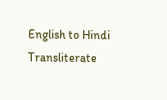English to Hindi Transliterate